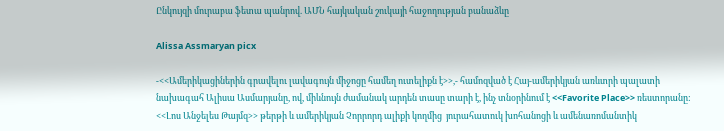Ընկույզի մուրաբա ֆետա պանրով. ԱՄՆ հայկական շուկայի հաջողության բանաձևը

Alissa Assmaryan picx

-<<Ամերիկացիներին գրավելու լավագույն միջոցը համեղ ուտելիքն է>>,- համոզված է Հայ-ամերիկյան առևտրի պալատի նախագահ Ալիսա Ասմարյանը, ով, միևնույն ժամանակ արդեն տասը տարի է, ինչ տնօրինում է <<Favorite Place>> ռեստորանը: <<Լոս Անջելես Թայմզ>> թերթի և ամերիկյան Չորրորդ ալիքի կողմից  յուրահատուկ խոհանոցի և ամենառոմանտիկ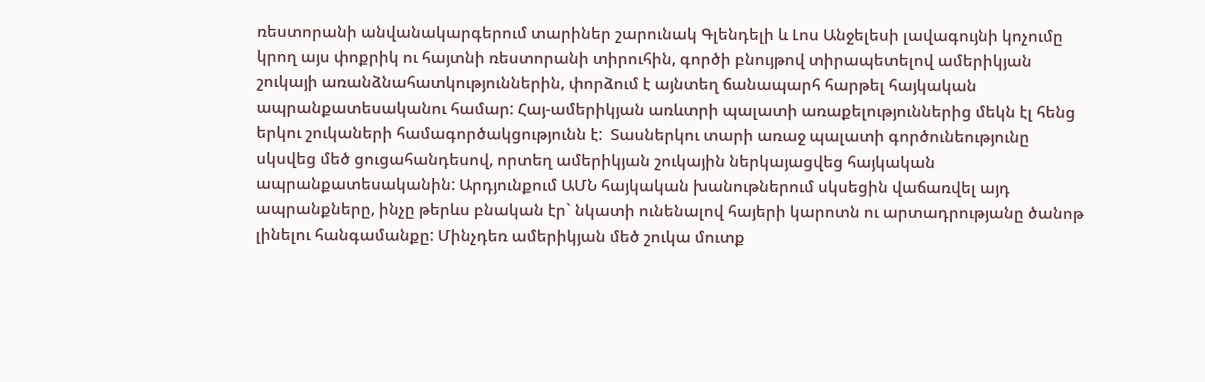ռեստորանի անվանակարգերում տարիներ շարունակ Գլենդելի և Լոս Անջելեսի լավագույնի կոչումը կրող այս փոքրիկ ու հայտնի ռեստորանի տիրուհին, գործի բնույթով տիրապետելով ամերիկյան շուկայի առանձնահատկություններին, փորձում է այնտեղ ճանապարհ հարթել հայկական ապրանքատեսականու համար: Հայ-ամերիկյան առևտրի պալատի առաքելություններից մեկն էլ հենց երկու շուկաների համագործակցությունն է:  Տասներկու տարի առաջ պալատի գործունեությունը սկսվեց մեծ ցուցահանդեսով, որտեղ ամերիկյան շուկային ներկայացվեց հայկական ապրանքատեսականին: Արդյունքում ԱՄՆ հայկական խանութներում սկսեցին վաճառվել այդ ապրանքները, ինչը թերևս բնական էր` նկատի ունենալով հայերի կարոտն ու արտադրությանը ծանոթ լինելու հանգամանքը: Մինչդեռ ամերիկյան մեծ շուկա մուտք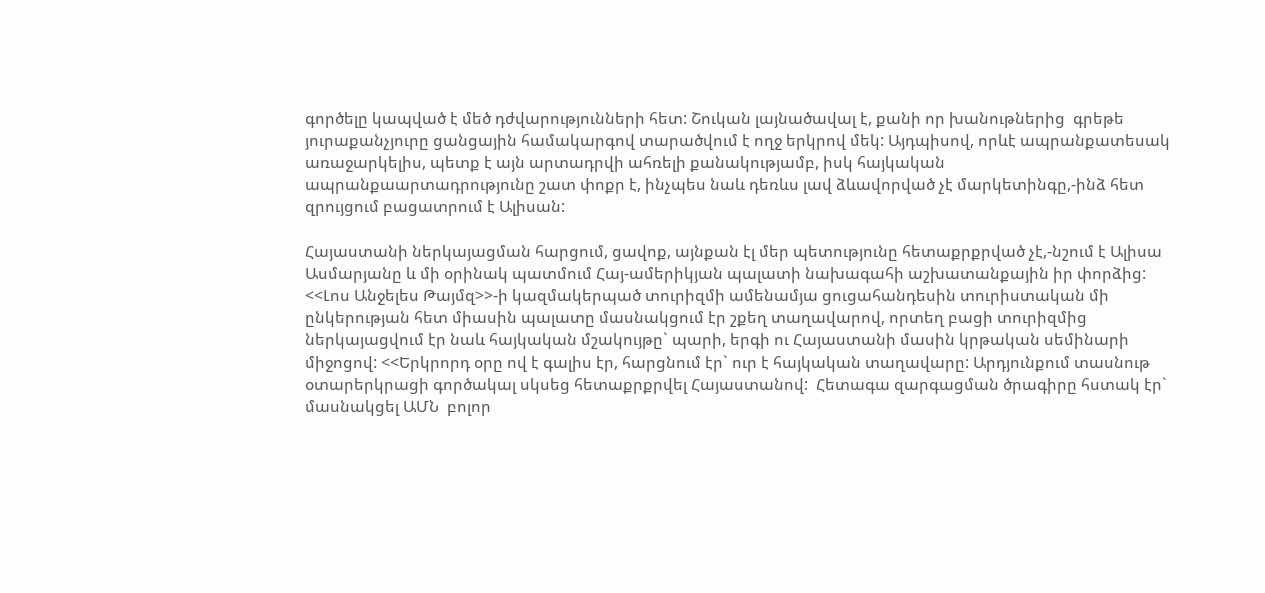գործելը կապված է մեծ դժվարությունների հետ: Շուկան լայնածավալ է, քանի որ խանութներից  գրեթե յուրաքանչյուրը ցանցային համակարգով տարածվում է ողջ երկրով մեկ: Այդպիսով, որևէ ապրանքատեսակ առաջարկելիս, պետք է այն արտադրվի ահռելի քանակությամբ, իսկ հայկական ապրանքաարտադրությունը շատ փոքր է, ինչպես նաև դեռևս լավ ձևավորված չէ մարկետինգը,-ինձ հետ զրույցում բացատրում է Ալիսան:

Հայաստանի ներկայացման հարցում, ցավոք, այնքան էլ մեր պետությունը հետաքրքրված չէ,-նշում է Ալիսա Ասմարյանը և մի օրինակ պատմում Հայ-ամերիկյան պալատի նախագահի աշխատանքային իր փորձից: <<Լոս Անջելես Թայմզ>>-ի կազմակերպած տուրիզմի ամենամյա ցուցահանդեսին տուրիստական մի ընկերության հետ միասին պալատը մասնակցում էր շքեղ տաղավարով, որտեղ բացի տուրիզմից ներկայացվում էր նաև հայկական մշակույթը` պարի, երգի ու Հայաստանի մասին կրթական սեմինարի միջոցով: <<Երկրորդ օրը ով է գալիս էր, հարցնում էր` ուր է հայկական տաղավարը: Արդյունքում տասնութ օտարերկրացի գործակալ սկսեց հետաքրքրվել Հայաստանով:  Հետագա զարգացման ծրագիրը հստակ էր` մասնակցել ԱՄՆ  բոլոր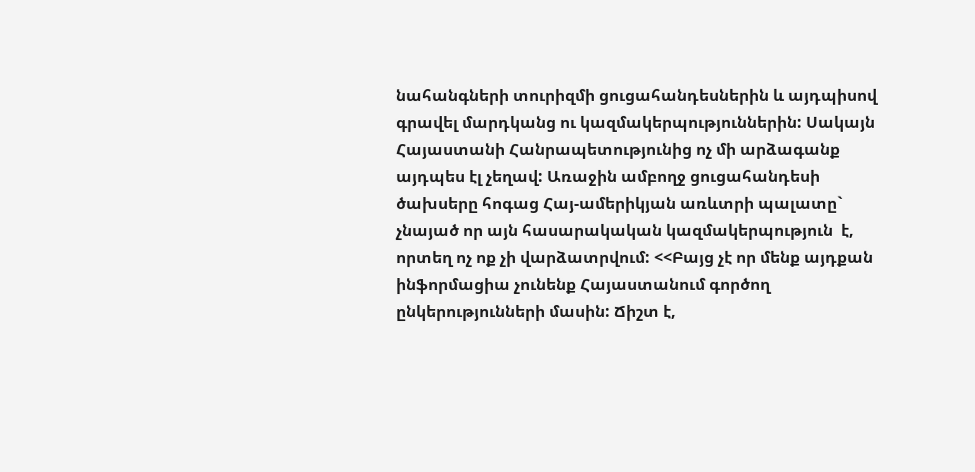նահանգների տուրիզմի ցուցահանդեսներին և այդպիսով գրավել մարդկանց ու կազմակերպություններին: Սակայն Հայաստանի Հանրապետությունից ոչ մի արձագանք այդպես էլ չեղավ: Առաջին ամբողջ ցուցահանդեսի ծախսերը հոգաց Հայ-ամերիկյան առևտրի պալատը` չնայած որ այն հասարակական կազմակերպություն  է, որտեղ ոչ ոք չի վարձատրվում: <<Բայց չէ որ մենք այդքան ինֆորմացիա չունենք Հայաստանում գործող ընկերությունների մասին: Ճիշտ է,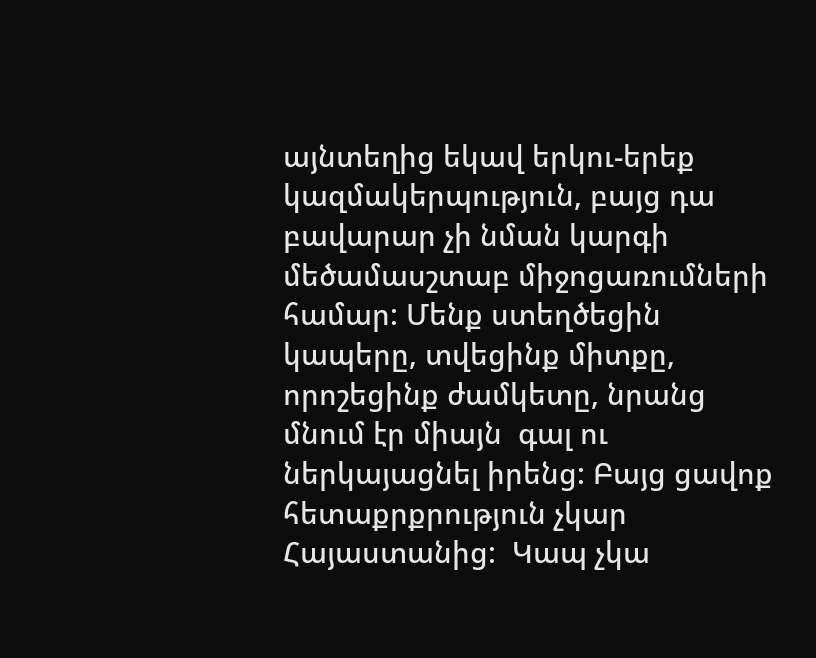այնտեղից եկավ երկու-երեք կազմակերպություն, բայց դա բավարար չի նման կարգի մեծամասշտաբ միջոցառումների համար: Մենք ստեղծեցին կապերը, տվեցինք միտքը, որոշեցինք ժամկետը, նրանց մնում էր միայն  գալ ու ներկայացնել իրենց: Բայց ցավոք հետաքրքրություն չկար Հայաստանից:  Կապ չկա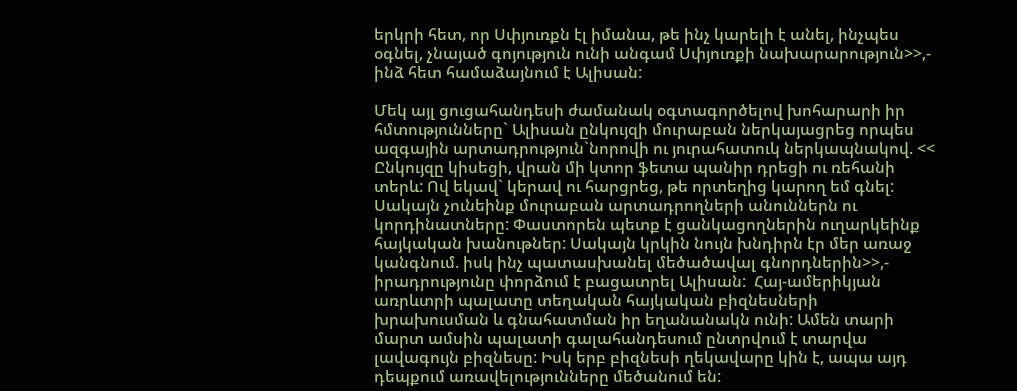երկրի հետ, որ Սփյուռքն էլ իմանա, թե ինչ կարելի է անել, ինչպես օգնել, չնայած գոյություն ունի անգամ Սփյուռքի նախարարություն>>,- ինձ հետ համաձայնում է Ալիսան:

Մեկ այլ ցուցահանդեսի ժամանակ օգտագործելով խոհարարի իր հմտությունները` Ալիսան ընկույզի մուրաբան ներկայացրեց որպես ազգային արտադրություն`նորովի ու յուրահատուկ ներկապնակով. << Ընկույզը կիսեցի, վրան մի կտոր ֆետա պանիր դրեցի ու ռեհանի տերև: Ով եկավ` կերավ ու հարցրեց, թե որտեղից կարող եմ գնել: Սակայն չունեինք մուրաբան արտադրողների անուններն ու կորդինատները: Փաստորեն պետք է ցանկացողներին ուղարկեինք հայկական խանութներ: Սակայն կրկին նույն խնդիրն էր մեր առաջ կանգնում. իսկ ինչ պատասխանել մեծածավալ գնորդներին>>,- իրադրությունը փորձում է բացատրել Ալիսան:  Հայ-ամերիկյան առրևտրի պալատը տեղական հայկական բիզնեսների խրախուսման և գնահատման իր եղանանակն ունի: Ամեն տարի մարտ ամսին պալատի գալահանդեսում ընտրվում է տարվա լավագույն բիզնեսը: Իսկ երբ բիզնեսի ղեկավարը կին է, ապա այդ դեպքում առավելությունները մեծանում են: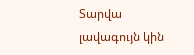Տարվա լավագույն կին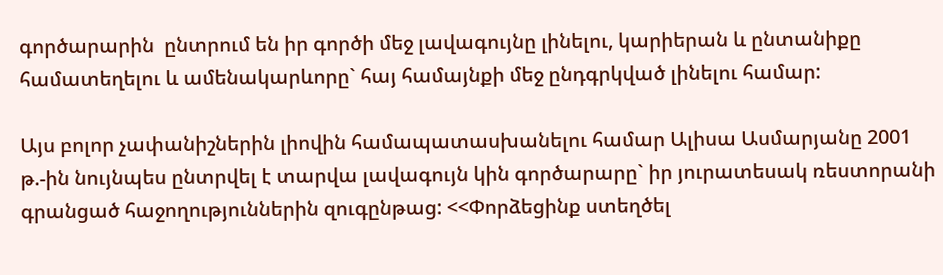գործարարին  ընտրում են իր գործի մեջ լավագույնը լինելու, կարիերան և ընտանիքը համատեղելու և ամենակարևորը` հայ համայնքի մեջ ընդգրկված լինելու համար:

Այս բոլոր չափանիշներին լիովին համապատասխանելու համար Ալիսա Ասմարյանը 2001 թ.-ին նույնպես ընտրվել է տարվա լավագույն կին գործարարը` իր յուրատեսակ ռեստորանի գրանցած հաջողություններին զուգընթաց: <<Փորձեցինք ստեղծել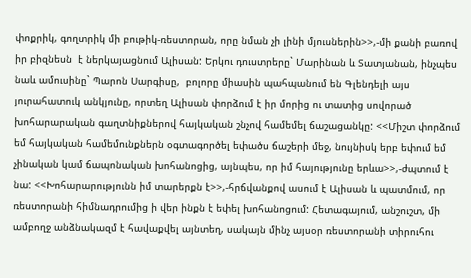փոքրիկ, գողտրիկ մի բութիկ-ռեստորան, որը նման չի լինի մյուսներին>>,-մի քանի բառով իր բիզնեսն  է ներկայացնում Ալիսան: Երկու դուստրերը` Մարինան և Տատյանան, ինչպես նաև ամուսինը` Պարոն Սարգիսը,  բոլորը միասին պահպանում են Գլենդելի այս յուրահատուկ անկյունը, որտեղ Ալիսան փորձում է իր մորից ու տատից սովորած խոհարարական գաղտնիքներով հայկական շնչով համեմել ճաշացանկը: <<Միշտ փորձում եմ հայկական համեմունքներն օգտագործել եփածս ճաշերի մեջ, նույնիսկ երբ եփում եմ չինական կամ ճապոնական խոհանոցից, այնպես, որ իմ հայությունը երևա>>,-ժպտում է նա: <<Խոհարարությունն իմ տարերքն է>>,-հրճվանքով ասում է Ալիսան և պատմում, որ ռեստորանի հիմնադրումից ի վեր ինքն է եփել խոհանոցում: Հետագայում, անշուշտ, մի ամբողջ անձնակազմ է հավաքվել այնտեղ, սակայն մինչ այսօր ռեստորանի տիրուհու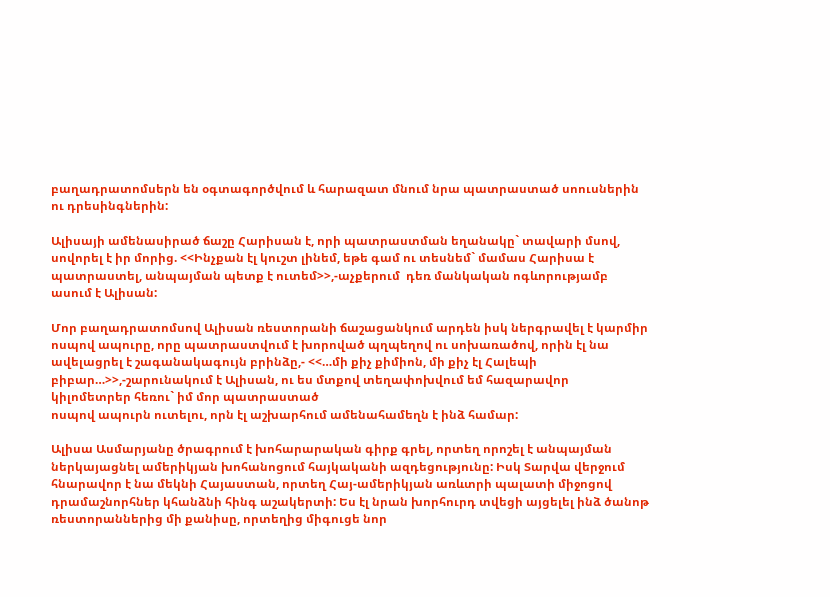բաղադրատոմսերն են օգտագործվում և հարազատ մնում նրա պատրաստած սոուսներին ու դրեսինգներին:

Ալիսայի ամենասիրած ճաշը Հարիսան է, որի պատրաստման եղանակը` տավարի մսով, սովորել է իր մորից. <<Ինչքան էլ կուշտ լինեմ, եթե գամ ու տեսնեմ` մամաս Հարիսա է պատրաստել, անպայման պետք է ուտեմ>>,-աչքերում  դեռ մանկական ոգևորությամբ ասում է Ալիսան:

Մոր բաղադրատոմսով Ալիսան ռեստորանի ճաշացանկում արդեն իսկ ներգրավել է կարմիր ոսպով ապուրը, որը պատրաստվում է խորոված պղպեղով ու սոխառածով, որին էլ նա ավելացրել է շագանակագույն բրինձը,- <<…մի քիչ քիմիոն, մի քիչ էլ Հալեպի բիբար…>>,-շարունակում է Ալիսան, ու ես մտքով տեղափոխվում եմ հազարավոր կիլոմետրեր հեռու` իմ մոր պատրաստած
ոսպով ապուրն ուտելու, որն էլ աշխարհում ամենահամեղն է ինձ համար:

Ալիսա Ասմարյանը ծրագրում է խոհարարական գիրք գրել, որտեղ որոշել է անպայման ներկայացնել ամերիկյան խոհանոցում հայկականի ազդեցությունը: Իսկ Տարվա վերջում հնարավոր է նա մեկնի Հայաստան, որտեղ Հայ-ամերիկյան առևտրի պալատի միջոցով դրամաշնորհներ կհանձնի հինգ աշակերտի: Ես էլ նրան խորհուրդ տվեցի այցելել ինձ ծանոթ ռեստորաններից մի քանիսը, որտեղից միգուցե նոր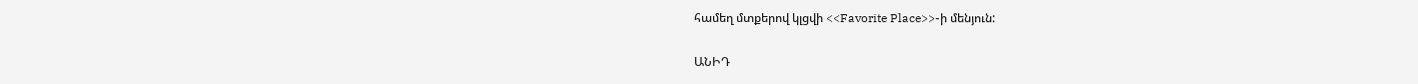համեղ մտքերով կլցվի <<Favorite Place>>-ի մենյուն:

ԱՆԻԴ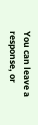You can leave a response, or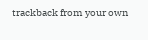trackback from your own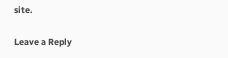site.

Leave a Reply